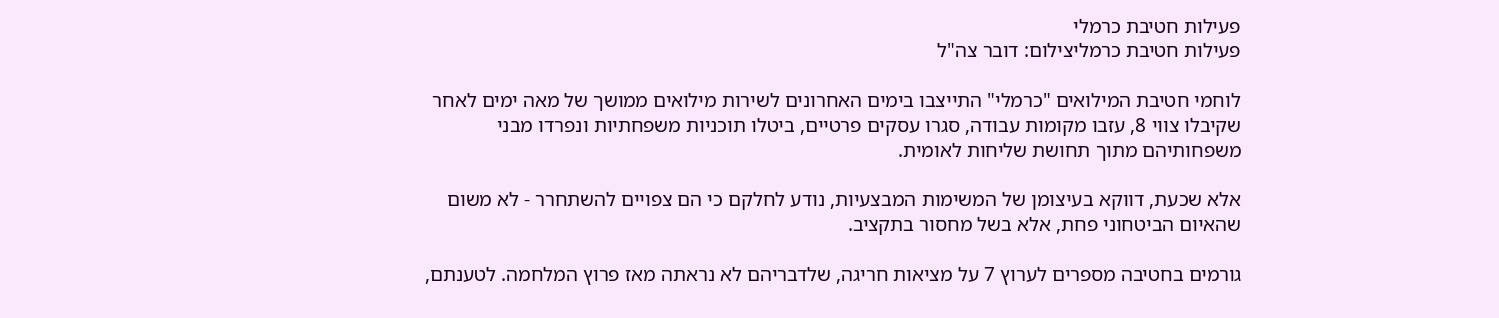פעילות חטיבת כרמלי
פעילות חטיבת כרמליצילום: דובר צה"ל

לוחמי חטיבת המילואים "כרמלי" התייצבו בימים האחרונים לשירות מילואים ממושך של מאה ימים לאחר שקיבלו צווי 8, עזבו מקומות עבודה, סגרו עסקים פרטיים, ביטלו תוכניות משפחתיות ונפרדו מבני משפחותיהם מתוך תחושת שליחות לאומית.

אלא שכעת, דווקא בעיצומן של המשימות המבצעיות, נודע לחלקם כי הם צפויים להשתחרר - לא משום שהאיום הביטחוני פחת, אלא בשל מחסור בתקציב.

גורמים בחטיבה מספרים לערוץ 7 על מציאות חריגה, שלדבריהם לא נראתה מאז פרוץ המלחמה. לטענתם,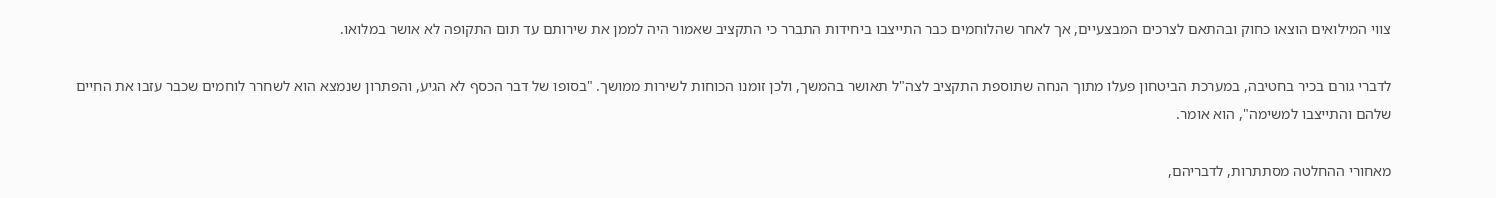צווי המילואים הוצאו כחוק ובהתאם לצרכים המבצעיים, אך לאחר שהלוחמים כבר התייצבו ביחידות התברר כי התקציב שאמור היה לממן את שירותם עד תום התקופה לא אושר במלואו.

לדברי גורם בכיר בחטיבה, במערכת הביטחון פעלו מתוך הנחה שתוספת התקציב לצה"ל תאושר בהמשך, ולכן זומנו הכוחות לשירות ממושך. "בסופו של דבר הכסף לא הגיע, והפתרון שנמצא הוא לשחרר לוחמים שכבר עזבו את החיים שלהם והתייצבו למשימה", הוא אומר.

מאחורי ההחלטה מסתתרות, לדבריהם,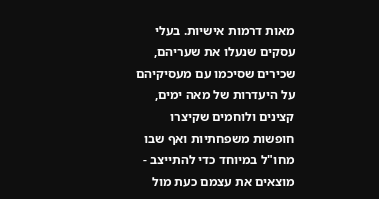מאות דרמות אישיות. בעלי עסקים שנעלו את שעריהם, שכירים שסיכמו עם מעסיקיהם על היעדרות של מאה ימים, קצינים ולוחמים שקיצרו חופשות משפחתיות ואף שבו מחו"ל במיוחד כדי להתייצב - מוצאים את עצמם כעת מול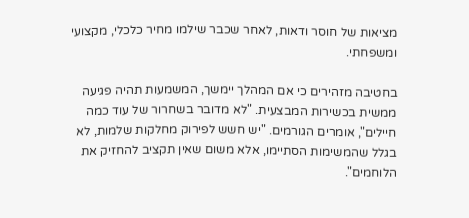מציאות של חוסר ודאות, לאחר שכבר שילמו מחיר כלכלי, מקצועי ומשפחתי.

בחטיבה מזהירים כי אם המהלך יימשך, המשמעות תהיה פגיעה ממשית בכשירות המבצעית. "לא מדובר בשחרור של עוד כמה חיילים", אומרים הגורמים. "יש חשש לפירוק מחלקות שלמות, לא בגלל שהמשימות הסתיימו, אלא משום שאין תקציב להחזיק את הלוחמים".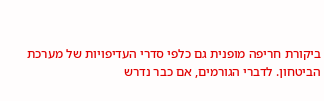ביקורת חריפה מופנית גם כלפי סדרי העדיפויות של מערכת הביטחון. לדברי הגורמים, אם כבר נדרש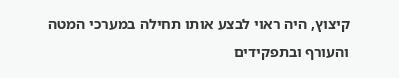קיצוץ, היה ראוי לבצע אותו תחילה במערכי המטה והעורף ובתפקידים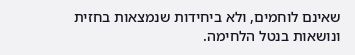שאינם לוחמים, ולא ביחידות שנמצאות בחזית ונושאות בנטל הלחימה.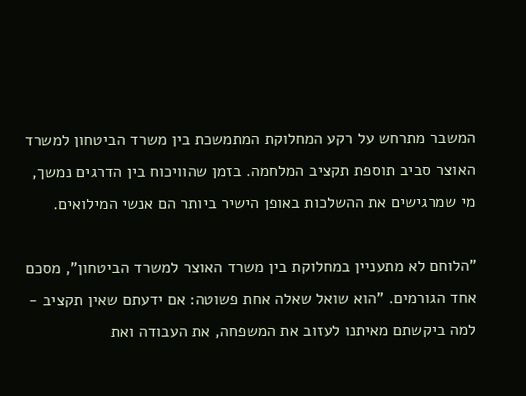המשבר מתרחש על רקע המחלוקת המתמשכת בין משרד הביטחון למשרד האוצר סביב תוספת תקציב המלחמה. בזמן שהוויכוח בין הדרגים נמשך, מי שמרגישים את ההשלכות באופן הישיר ביותר הם אנשי המילואים.

"הלוחם לא מתעניין במחלוקת בין משרד האוצר למשרד הביטחון", מסכם אחד הגורמים. "הוא שואל שאלה אחת פשוטה: אם ידעתם שאין תקציב - למה ביקשתם מאיתנו לעזוב את המשפחה, את העבודה ואת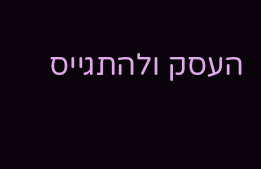העסק ולהתגייס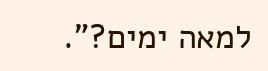למאה ימים?".